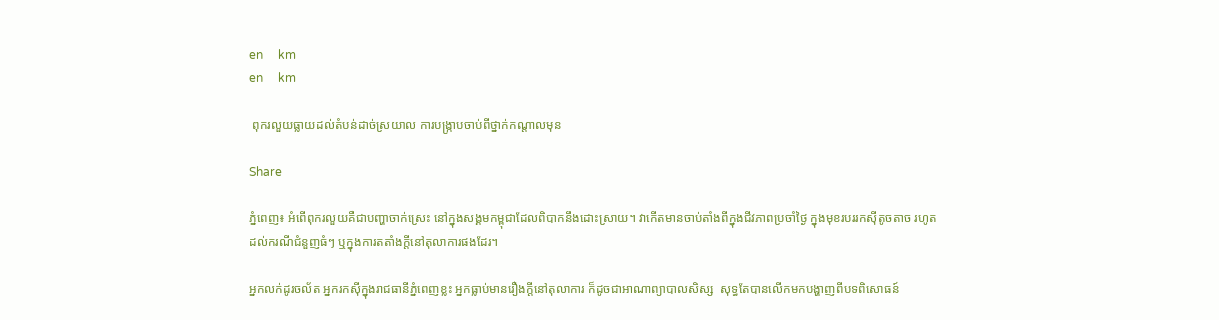en     km
en     km

 ពុករលួយធ្លាយដល់តំបន់ដាច់ស្រយាល ការបង្រ្កាបចាប់ពីថ្នាក់កណ្តាលមុន

Share

ភ្នំពេញ៖ អំពើពុករលួយគឺជាបញ្ហាចាក់ស្រេះ នៅក្នុងសង្គមកម្ពុជាដែលពិបាកនឹងដោះស្រាយ។ វាកើតមានចាប់តាំងពីក្នុងជីវភាពប្រចាំថ្ងៃ ក្នុងមុខរបររកស៊ីតូចតាច រហូតដល់ករណីជំនួញធំៗ ឬក្នុងការតតាំងក្តីនៅតុលាការផងដែរ។

អ្នកលក់ដូរចល័ត អ្នករកស៊ីក្នុងរាជធានីភ្នំពេញខ្លះ អ្នកធ្លាប់មានរឿងក្តីនៅតុលាការ ក៏ដូចជាអាណាព្យាបាលសិស្ស  សុទ្ធតែបានលើកមកបង្ហាញពីបទពិសោធន៍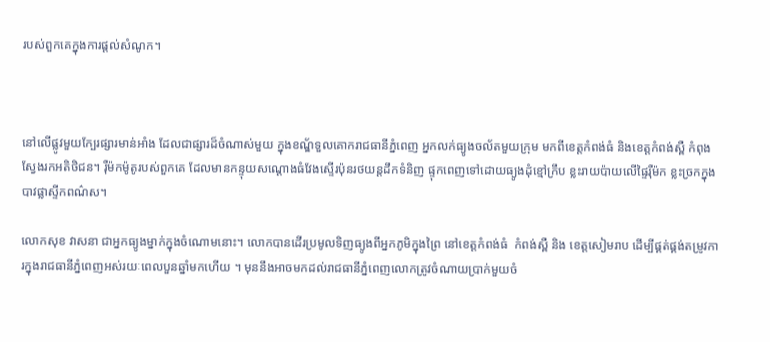របស់ពួកគេក្នុងការផ្តល់សំណូក។



នៅលើផ្លូវមួយក្បែរផ្សារមាន់អាំង ដែលជាផ្សារដ៏ចំណាស់មួយ ក្នុងខណ្ឌ័ទួលគោករាជធានីភ្នំពេញ អ្នកលក់ធ្យូងចល័តមួយក្រុម មកពីខេត្តកំពង់ធំ និងខេត្តកំពង់ស្ពឺ កំពុងស្វែងរកអតិថិជន។ រ៉ឺម៉កម៉ូតូរបស់ពួកគេ ដែលមានកន្ទុយសណ្តោងធំវែងស្ទើរប៉ុនរថយន្តដឹកទំនិញ ផ្ទុកពេញទៅដោយធ្យូងដុំខ្មៅក្រឹប ខ្លះរាយប៉ាយលើផ្ទៃរ៉ឺម៉ក ខ្លះច្រកក្នុងបាវផ្លាស្ទីកពណ៌ស។

លោកសុខ វាសនា ជាអ្នកធ្យូងម្នាក់ក្នុងចំណោមនោះ។ លោកបានដើរប្រមូលទិញធ្យូងពីអ្នកភូមិក្នុងព្រៃ នៅខេត្តកំពង់ធំ  កំពង់ស្ពឺ និង ខេត្តសៀមរាប ដើម្បីផ្គត់ផ្គង់តម្រូវការក្នុងរាជធានីភ្នំពេញអស់រយៈពេលបួនឆ្នាំមកហើយ ។ មុននឹងអាចមកដល់រាជធានីភ្នំពេញលោកត្រូវចំណាយប្រាក់មួយចំ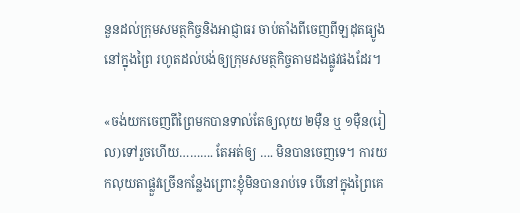នួនដល់ក្រុមសមត្ថកិច្ចនិងអាជ្ញាធរ ចាប់តាំងពីចេញពីឡដុតធ្យូង នៅក្នុងព្រៃ រហូតដល់បង់ឲ្យក្រុមសមត្ថកិច្ចតាមដងផ្លូវផងដែរ។

«ចង់យកចេញពីព្រៃមកបានទាល់តែឲ្យលុយ ២ម៉ឺន ឬ ១ម៉ឺន(រៀល)ទៅរួចហើយ………. តែអត់ឲ្យ …. មិនបានចេញទេ។ ការយកលុយតាផ្លួវច្រើនកន្លែងព្រោះខ្ញុំមិនបានរាប់ទេ បើនៅក្នុងព្រៃគេ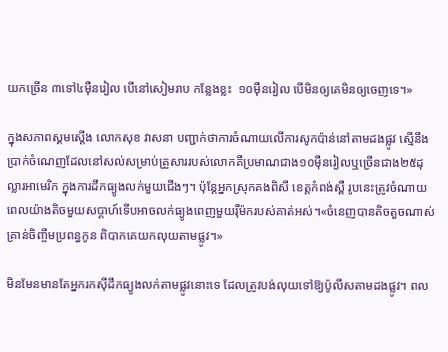យកច្រើន ៣ទៅ៤ម៉ឺនរៀល បើនៅសៀមរាប កន្លែងខ្លះ  ១០ម៉ឺនរៀល បើមិនឲ្យគេមិនឲ្យចេញទេ។»

ក្នុងសភាពស្គមស្តើង លោកសុខ វាសនា បញ្ជាក់ថាការចំណាយលើការសូកប៉ាន់នៅតាមដងផ្លូវ ស្មើនឹងប្រាក់ចំណេញដែលនៅសល់សម្រាប់គ្រួសាររបស់លោកគឺប្រមាណជាង១០ម៉ឺនរៀលឬច្រើនជាង២៥ដុល្លារអាមេរិក ក្នុងការដឹកធ្យូងលក់មួយជើងៗ។ ប៉ុន្តែអ្នកស្រុកគងពិសី ខេត្តកំពង់ស្ពឺ រូបនេះត្រូវចំណាយពេលយ៉ាងតិចមួយសប្តាហ៍ទើបអាចលក់ធ្យូងពេញមួយរ៉ឺម៉ករបស់គាត់អស់។«ចំនេញបានតិចតួចណាស់ គ្រាន់ចិញ្ចឹមប្រពន្ធកូន ពិបាកគេយកលុយតាមផ្លូវ។»

មិនមែនមានតែអ្នករកស៊ីដឹកធ្យូងលក់តាមផ្លូវនោះទេ ដែលត្រូវបង់លុយទៅឱ្យប៉ូលីសតាមដងផ្លូវ។ ពល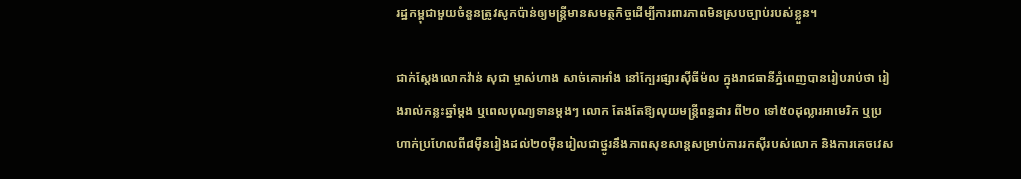រដ្ឋកម្ពុជាមួយចំនួនត្រូវសូកប៉ាន់ឲ្យមន្ត្រីមានសមត្ថកិច្ចដើម្បីការពារភាពមិនស្របច្បាប់របស់ខ្លួន។

ជាក់ស្តែងលោកវ៉ាន់ សុជា ម្ចាស់ហាង សាច់គោអាំង នៅក្បែរផ្សារស៊ីធីម៉ល ក្នុងរាជធានីភ្នំពេញបានរៀបរាប់ថា រៀងរាល់កន្លះឆ្នាំម្តង ឬពេលបុណ្យទានម្តងៗ លោក តែងតែឱ្យលុយមន្ត្រីពន្ធដារ ពី២០ ទៅ៥០ដុល្លារអាមេរិក ឬប្រហាក់ប្រហែលពី៨ម៉ឺនរៀងដល់២០ម៉ឺនរៀលជាថ្នូរនឹងភាពសុខសាន្តសម្រាប់ការរកស៊ីរបស់លោក និងការគេចវេស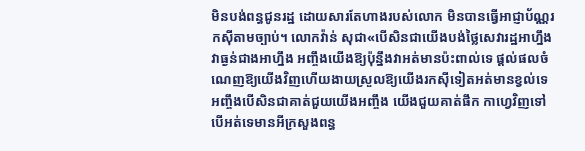មិនបង់ពន្ធជូនរដ្ឋ ដោយសារតែហាងរបស់លោក មិនបានធ្វើអាជ្ញាប័ណ្ណរកស៊ីតាមច្បាប់។ លោកវ៉ាន់ សុជា«បើសិនជាយើងបង់ថ្លៃសេវារដ្ឋអាហ្នឹងវាធ្ងន់ជាងអាហ្នឹង អញ្ចឹងយើងឱ្យប៉ុន្នឹងវាអត់មានប៉ះពាល់ទេ ផ្តល់ផលចំណេញឱ្យយើងវិញហើយងាយស្រួលឱ្យយើងរកស៊ីទៀតអត់មានខ្វល់ទេ អញ្ចឹងបើសិនជាគាត់ជួយយើងអញ្ចឹង យើងជួយគាត់ផឹក កាហ្វេវិញទៅ បើអត់ទេមានអីក្រសួងពន្ធ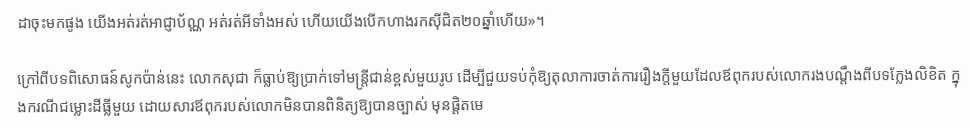ដាចុះមកផូង យើងអត់រត់អាជ្ញាប័ណ្ណ អត់រត់អីទាំងអស់ ហើយយើងបើកហាងរកស៊ីជិត២០ឆ្នាំហើយ»។

ក្រៅពីបទពិសោធន៍សូកប៉ាន់នេះ លោកសុជា ក៏ធ្លាប់ឱ្យប្រាក់ទៅមន្រ្តីជាន់ខ្ពស់មួយរូប ដើម្បីជួយទប់កុំឱ្យតុលាការចាត់ការរឿងក្តីមួយដែលឪពុករបស់លោករងបណ្តឹងពីបទក្លែងលិខិត ក្នុងករណីជម្លោះដីធ្លីមួយ ដោយសារឪពុករបស់លោកមិនបានពិនិត្យឱ្យបានច្បាស់ មុនផ្តិតមេ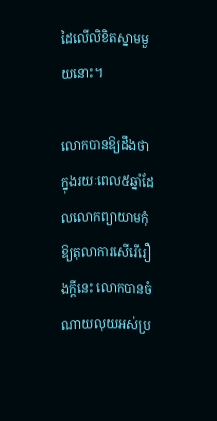ដៃលើលិខិតស្នាមមួយនោះ។

លោកបានឱ្យដឹងថា ក្នុងរយៈពេល៥ឆ្នាំដែលលោកព្យាយាមកុំឱ្យតុលាការសើរើរឿងក្តីនេះ លោកបានចំណាយលុយអស់ប្រ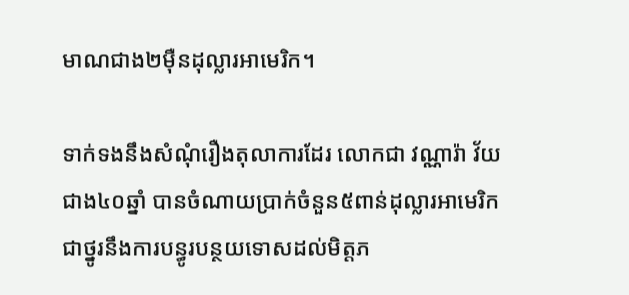មាណជាង២ម៉ឺនដុល្លារអាមេរិក។

ទាក់ទងនឹងសំណុំរឿងតុលាការដែរ លោកជា វណ្ណារ៉ា វ័យជាង៤០ឆ្នាំ បានចំណាយប្រាក់ចំនួន៥ពាន់ដុល្លារអាមេរិក ជាថ្នូរនឹងការបន្ធូរបន្ថយទោសដល់មិត្តភ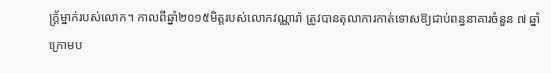ក្ត្រ័ម្នាក់របស់លោក។ កាលពីឆ្នាំ២០១៥មិត្តរបស់លោកវណ្ណារ៉ា ត្រូវបានតុលាការកាត់ទោសឱ្យជាប់ពន្ធនាគារចំនួន ៧ ឆ្នាំ ក្រោមប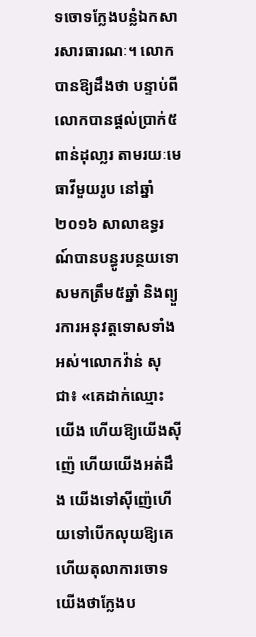ទចោទក្លែងបន្លំឯកសារសារធារណៈ។ លោកបានឱ្យដឹងថា បន្ទាប់ពីលោកបានផ្តល់ប្រាក់៥ពាន់ដុលា្លរ តាមរយៈមេធាវីមួយរូប នៅឆ្នាំ២០១៦ សាលាឧទ្ធរណ៍បានបន្ធូរបន្ថយទោសមកត្រឹម៥ឆ្នាំ និងព្យួរការអនុវត្តទោសទាំងអស់។លោកវ៉ាន់ សុជា៖ «គេដាក់ឈ្មោះយើង ហើយឱ្យយើងស៊ីញ៉េ ហើយយើងអត់ដឹង យើងទៅស៊ីញ៉េហើយទៅបើកលុយឱ្យគេ ហើយតុលាការចោទយើងថាក្លែងប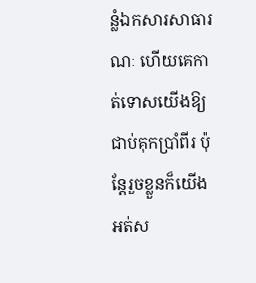ន្លំឯកសារសាធារណៈ ហើយគេកាត់ទោសយើងឱ្យជាប់គុកប្រាំពីរ ប៉ុន្តែរួចខ្លួនក៏យើងអត់ស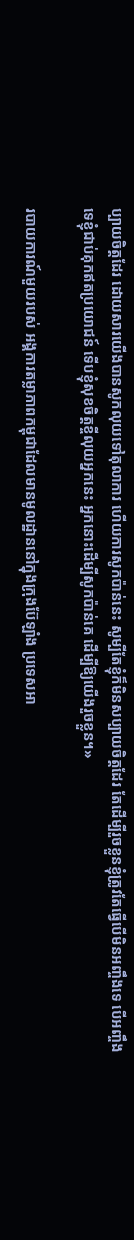ប្បាយចិត្តដែរ ដោយសារយើងបានសូកលុយទៅតុលាការ ហើយការសូកប៉ាន់នេះ សូម្បីតែខ្ញុំក៏មិនសប្បាយចិត្តដែរ តែដើម្បីរួចខ្លួនខ្ញុំត្រូវតែធ្វើបើមិនអញ្ចឹងទេ បើអញ្ចឹងទេខ្ញុំជាប់គុកឥតប្រយោជន៍ ទើបខ្ញុំសុខចិត្តខ្ចីលុយអ្នកនេះ អ្នកនោះដើម្បីសូកប៉ាន់គេ ដើម្បីឱ្យយើងរួចខ្លួន។»

របាយការណ៍មួយរបស់ អង្គការតម្លាភាពកម្ពុជាដែលមានមូលដ្ឋាននៅក្នុងក្រុងប៊ែឡាំង ប្រទេសអា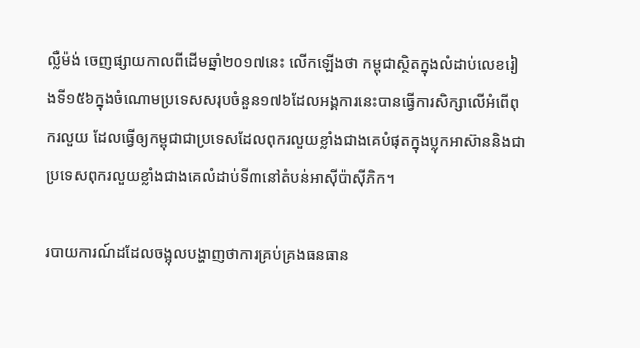ល្លឺម៉ង់ ចេញផ្សាយកាលពីដើមឆ្នាំ២០១៧នេះ លើកឡើងថា កម្ពុជាស្ថិតក្នុងលំដាប់លេខរៀងទី១៥៦ក្នុងចំណោមប្រទេសសរុបចំនួន១៧៦ដែលអង្គការនេះបានធ្វើការសិក្សាលើអំពើពុករលួយ ដែលធ្វើឲ្យកម្ពុជាជាប្រទេសដែលពុករលួយខ្លាំងជាងគេបំផុតក្នុងប្លុកអាស៊ាននិងជាប្រទេសពុករលួយខ្លាំងជាងគេលំដាប់ទី៣នៅតំបន់អាស៊ីប៉ាស៊ីភិក។

របាយការណ៍ដដែលចង្អុលបង្ហាញថាការគ្រប់គ្រងធនធាន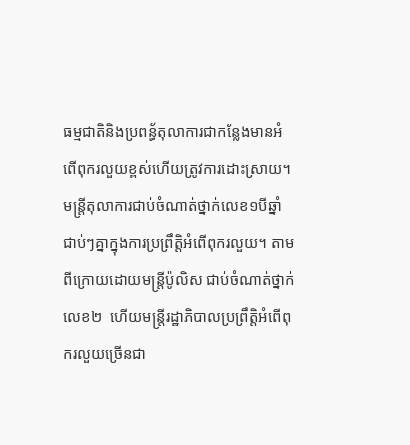ធម្មជាតិនិងប្រពន្ធ័តុលាការជាកន្លែងមានអំពើពុករលួយខ្ពស់ហើយត្រូវការដោះស្រាយ។ មន្ត្រីតុលាការជាប់ចំណាត់ថ្នាក់លេខ១បីឆ្នាំជាប់ៗគ្នាក្នុងការប្រព្រឹត្តិអំពើពុករលួយ។ តាមពីក្រោយដោយមន្ត្រីប៉ូលិស ជាប់ចំណាត់ថ្នាក់លេខ២  ហើយមន្ត្រីរដ្ឋាភិបាលប្រព្រឹត្តិអំពើពុករលួយច្រើនជា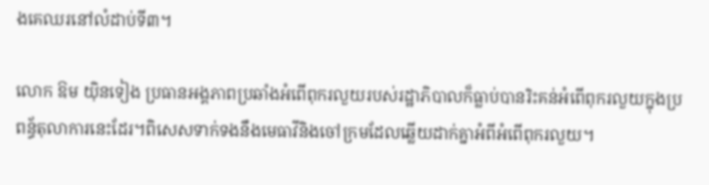ងគេឈរនៅលំដាប់ទី៣។

លោក ឱម យ៉ិនទៀង ប្រធានអង្គភាពប្រឆាំងអំពើពុករលួយរបស់រដ្ឋាភិបាលក៏ធ្លាប់បានរិះគន់អំពើពុករលួយក្នុងប្រពន្ធ័តុលាការនេះដែរ។ពិសេសទាក់ទងនឹងមេធាវីនិងចៅក្រមដែលឆ្លើយដាក់គ្នាអំពីអំពើពុករលួយ។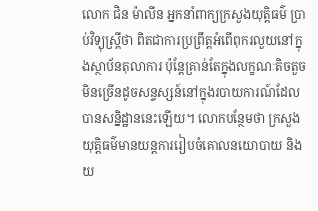លោក ជិន ម៉ាលីន អ្នកនាំពាក្យក្រសួងយុត្តិធម៌ ប្រាប់វិទ្យុស្រ្តីថា ពិតជាការប្រព្រឹត្តអំពើពុករលួយនៅក្នុងស្ថាប័នតុលាការ ប៉ុន្តែគ្រាន់តែក្នុងលក្ខណៈតិចតួច មិនច្រើនដូចសន្ទស្សន៍នៅក្នុងរបាយការណ៍ដែលបានសន្និដ្ឋាននេះឡើយ។ លោកបន្ថែមថា ក្រសួងយុត្តិធម៌មានយន្តការរៀបចំគោលនយោបាយ និងយ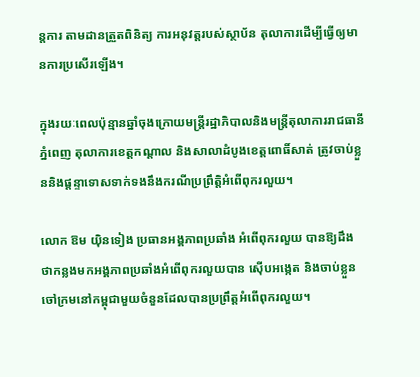ន្តការ តាមដានត្រួតពិនិត្យ ការអនុវត្តរបស់ស្ថាប័ន តុលាការដើម្បីធ្វើឲ្យមានការប្រសើរឡើង។

ក្នុងរយៈពេលប៉ុន្មានឆ្នាំចុងក្រោយមន្ត្រីរដ្ឋាភិបាលនិងមន្ត្រីតុលាការរាជធានីភ្នំពេញ តុលាការខេត្តកណ្តាល និងសាលាដំបូងខេត្តពោធិ៍សាត់ ត្រូវចាប់ខ្លួននិងផ្តន្ទាទោសទាក់ទងនឹងករណីប្រព្រឹត្តិអំពើពុករលួយ។

លោក ឱម យ៉ិនទៀង ប្រធានអង្គភាពប្រឆាំង អំពើពុករលួយ បានឱ្យដឹងថាកន្លងមកអង្គភាពប្រឆាំងអំពើពុករលួយបាន ស៊ើបអង្កេត និងចាប់ខ្លួនចៅក្រមនៅកម្ពុជាមួយចំនួនដែលបានប្រព្រឹត្តអំពើពុករលួយ។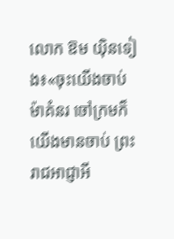លោក ឱម យ៉ិនទៀង៖«ចុះយើងចាប់ម៉ាគំនរ ចៅក្រមក៏យើងមានចាប់ ព្រះរាជអាជ្ញាអី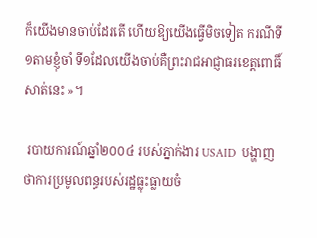ក៏យើងមានចាប់ដែរតើ ហើយឱ្យយើងធ្វើមិចទៀត ករណីទី១តាមខ្ញុំចាំ ទី១ដែលយើងចាប់គឺព្រះរាជអាជ្ញាធរខេត្តពោធិ៍សាត់នេះ »។

 របាយការណ៍ឆ្នាំ២០០៤ របស់ភ្នាក់ងារ USAID  បង្ហាញថាការប្រមូលពន្ធរបស់រដ្ឋធ្លុះធ្លាយចំ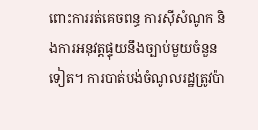ពោះការរត់គេចពន្ធ ការស៊ីសំណូក និងការអនុវត្តផ្ទុយនឹងច្បាប់មួយចំនួនទៀត។ ការបាត់បង់ចំណូលរដ្ឋត្រូវប៉ា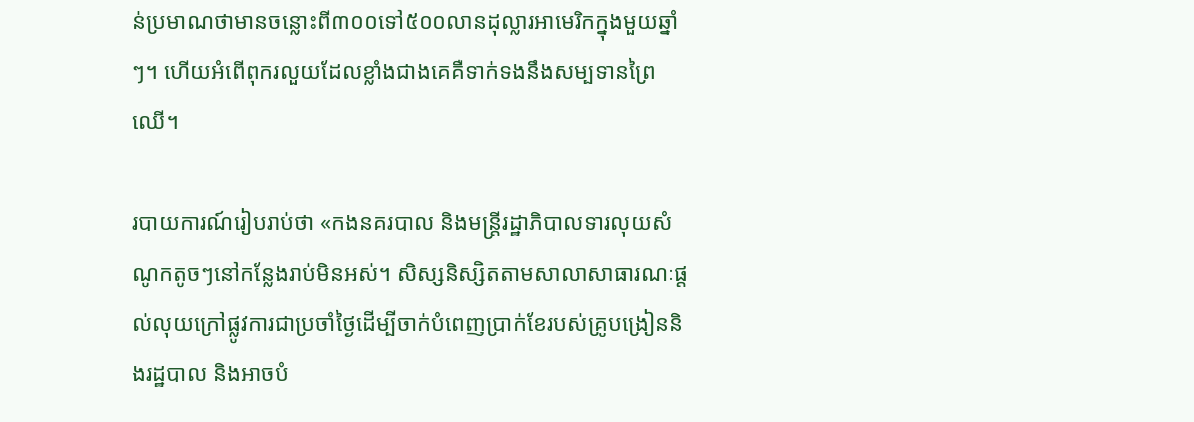ន់ប្រមាណថាមានចន្លោះពី៣០០ទៅ៥០០លានដុល្លារអាមេរិកក្នុងមួយឆ្នាំៗ។ ហើយអំពើពុករលួយដែលខ្លាំងជាងគេគឺទាក់ទងនឹងសម្បទានព្រៃឈើ។

របាយការណ៍រៀបរាប់ថា «កងនគរបាល និងមន្ត្រីរដ្ឋាភិបាលទារលុយសំណូកតូចៗនៅកន្លែងរាប់មិនអស់។ សិស្សនិស្សិតតាមសាលាសាធារណៈផ្តល់លុយក្រៅផ្លូវការជាប្រចាំថ្ងៃដើម្បីចាក់បំពេញប្រាក់ខែរបស់គ្រូបង្រៀននិងរដ្ឋបាល និងអាចបំ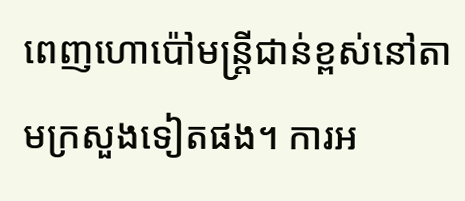ពេញហោប៉ៅមន្ត្រីជាន់ខ្ពស់នៅតាមក្រសួងទៀតផង។ ការអ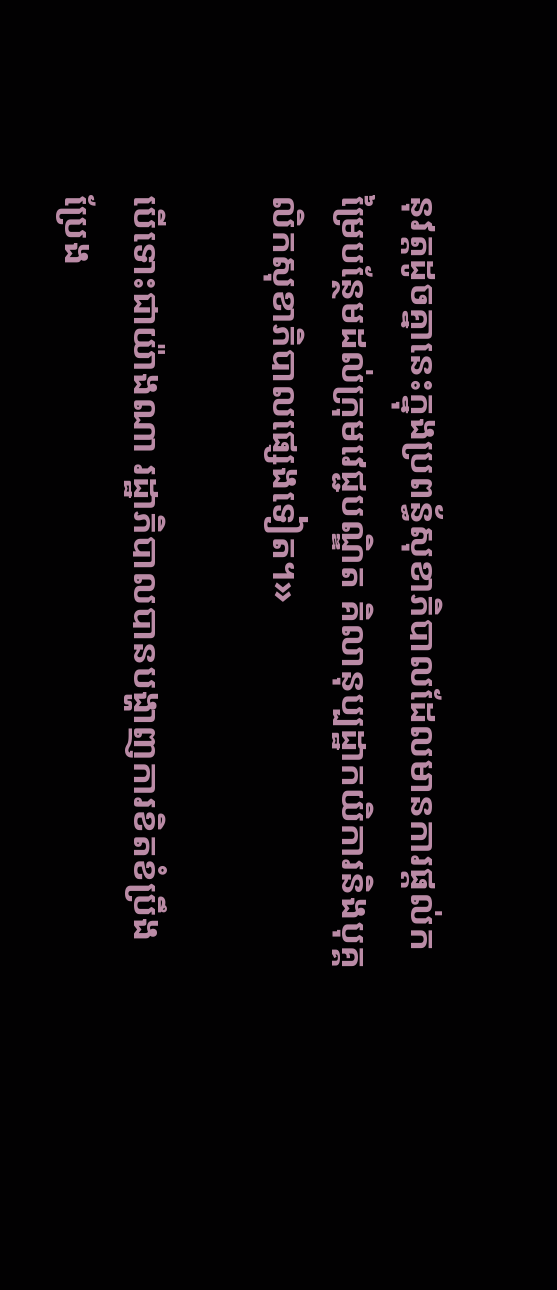នុវត្តដូចគ្នានេះក្នុងប្រពន្ធ័សុខាភិបាលដែលមានការផ្តល់កម្រៃបន្ថែមដល់ក្រុមវេជ្ជបណ្ឌិត គិលានុប្បដ្ឋាកយិការនិងបុគ្គលិកសុខាភិបាលផ្សេងទៀត។»

បើទោះជាយ៉ាងណា រដ្ឋាភិបាលបានបង្ហាញការខិតខំប្រឹងប្រែង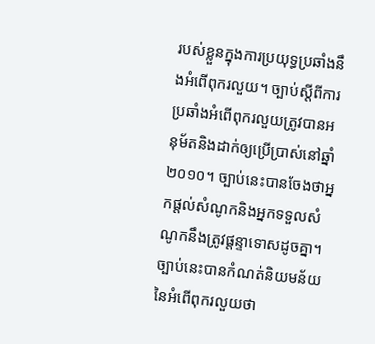របស់ខ្លួនក្នុងការប្រយុទ្ធប្រឆាំងនឹងអំពើពុករលួយ។ ច្បាប់ស្តីពីការប្រឆាំងអំពើពុករលួយត្រូវបានអនុម័តនិងដាក់ឲ្យប្រើប្រាស់នៅឆ្នាំ២០១០។ ច្បាប់នេះបានចែងថាអ្នកផ្តល់សំណូកនិងអ្នកទទួលសំណូកនឹងត្រូវផ្តន្ទាទោសដូចគ្នា។ ច្បាប់នេះបានកំណត់និយមន័យនៃអំពើពុករលួយថា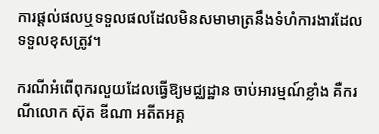ការផ្តល់ផលឬទទួលផលដែលមិនសមាមាត្រនឹងទំហំការងារដែលទទួលខុសត្រូវ។

ករណីអំពើពុករលួយដែលធ្វើឱ្យមជ្ឈដ្ឋាន ចាប់អារម្មណ៍ខ្លាំង គឺករណីលោក ស៊ុត ឌីណា អតីតអគ្គ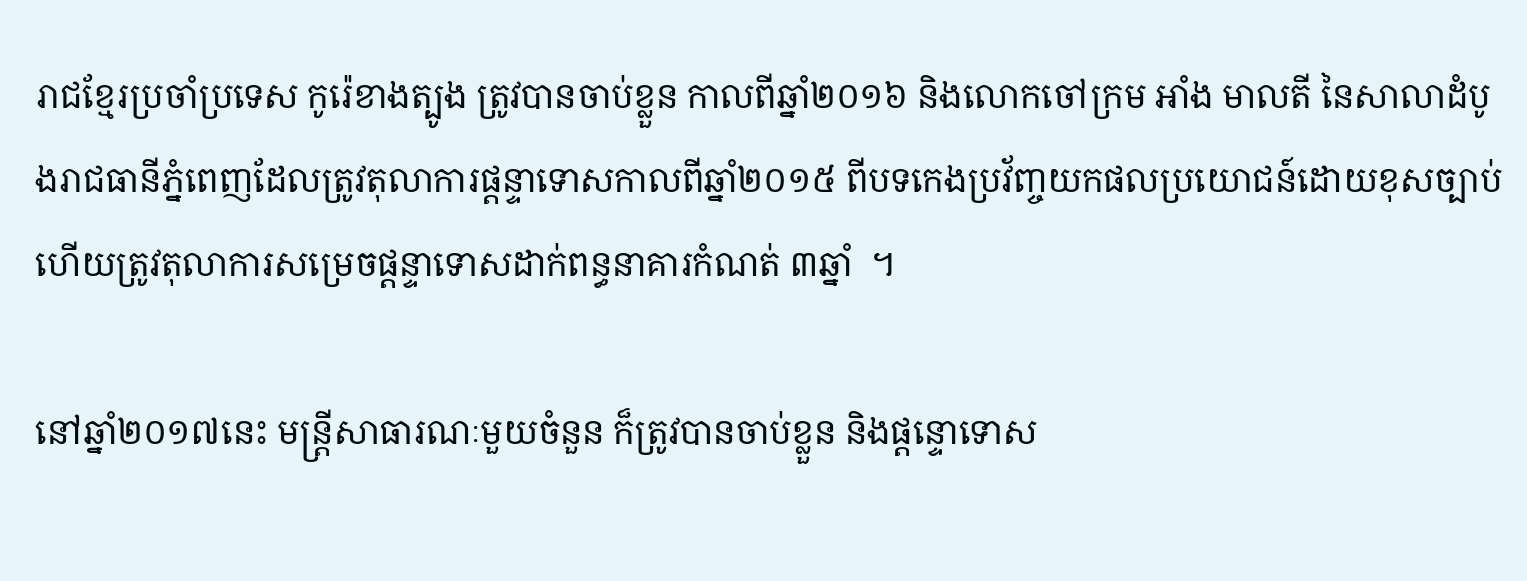រាជខ្មែរប្រចាំប្រទេស កូរ៉េខាងត្បូង ត្រូវបានចាប់ខ្លួន កាលពីឆ្នាំ២០១៦ និងលោកចៅក្រម អាំង មាលតី នៃសាលាដំបូងរាជធានីភ្នំពេញដែលត្រូវតុលាការផ្តន្ទាទោសកាលពីឆ្នាំ២០១៥ ពីបទកេងប្រវ័ញ្ចយកផលប្រយោជន៍ដោយខុសច្បាប់ ហើយត្រូវតុលាការសម្រេចផ្ដន្ទាទោសដាក់ពន្ធនាគារកំណត់ ៣ឆ្នាំ  ។

នៅឆ្នាំ២០១៧នេះ មន្រ្តីសាធារណៈមួយចំនួន ក៏ត្រូវបានចាប់ខ្លួន និងផ្តន្ទោទោស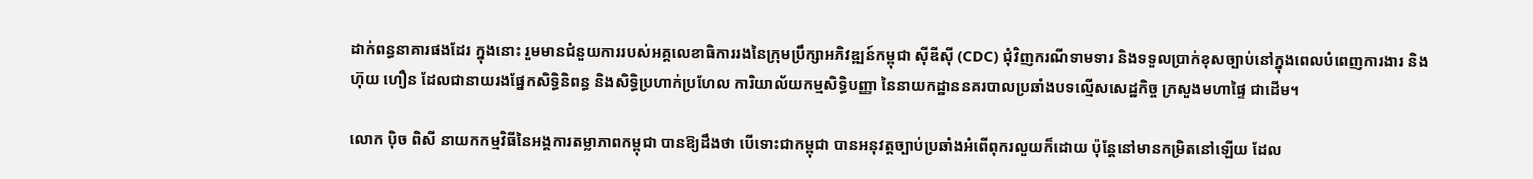ដាក់ពន្ធនាគារផងដែរ ក្នុងនោះ រួមមានជំនួយការរបស់អគ្គលេខាធិការរងនៃក្រុមប្រឹក្សាអភិវឌ្ឍន៍កម្ពុជា ស៊ីឌីស៊ី (CDC) ជុំវិញករណីទាមទារ និងទទួលប្រាក់ខុសច្បាប់នៅក្នុងពេលបំពេញការងារ និងហ៊ុយ ហឿន ដែលជានាយរងផ្នែកសិទ្ធិនិពន្ធ និងសិទ្ធិប្រហាក់ប្រហែល ការិយាល័យកម្មសិទ្ធិបញ្ញា នៃនាយកដ្ឋាននគរបាលប្រឆាំងបទល្មើសសេដ្ឋកិច្ច ក្រសួងមហាផ្ទៃ ជាដើម។

លោក ប៉ិច ពិសី នាយកកម្មវិធីនៃអង្គការតម្លាភាពកម្ពុជា បានឱ្យដឹងថា បើទោះជាកម្ពុជា បានអនុវត្តច្បាប់ប្រឆាំងអំពើពុករលួយក៏ដោយ ប៉ុន្តែនៅមានកម្រិតនៅឡើយ ដែល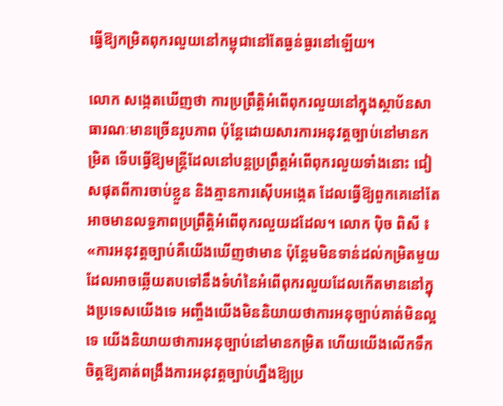ធ្វើឱ្យកម្រិតពុករលួយនៅកម្ពុជានៅតែធ្ងន់ធ្ងរនៅឡើយ។

លោក សង្កេតឃើញថា ការប្រព្រឹត្តិអំពើពុករលួយនៅក្នុងស្ថាប័នសាធារណៈមានច្រើនរូបភាព ប៉ុន្តែដោយសារការអនុវត្តច្បាប់នៅមានកម្រិត ទើបធ្វើឱ្យមន្រ្តីដែលនៅបន្តប្រព្រឹត្តអំពើពុករលួយទាំងនោះ ជៀសផុតពីការចាប់ខ្លួន និងគ្មានការស៊ើបអង្កេត ដែលធ្វើឱ្យពួកគេនៅតែអាចមានលទ្ធភាពប្រព្រឹត្តិអំពើពុករលួយដដែល។ លោក ប៉ិច ពិសី ៖ «ការអនុវត្តច្បាប់គឺយើងឃើញថាមាន ប៉ុន្តែមមិនទាន់ដល់កម្រិតមួយដែលអាចឆ្លើយតបទៅនឹងទំហំនៃអំពើពុករលួយដែលកើតមាននៅក្នុងប្រទេសយើងទេ អញ្ចឹងយើងមិននិយាយថាការអនុច្បាប់គាត់មិនល្អទេ យើងនិយាយថាការអនុច្បាប់នៅមានកម្រិត ហើយយើងលើកទឹកចិត្តឱ្យគាត់ពង្រឹងការអនុវត្តច្បាប់ហ្នឹងឱ្យប្រ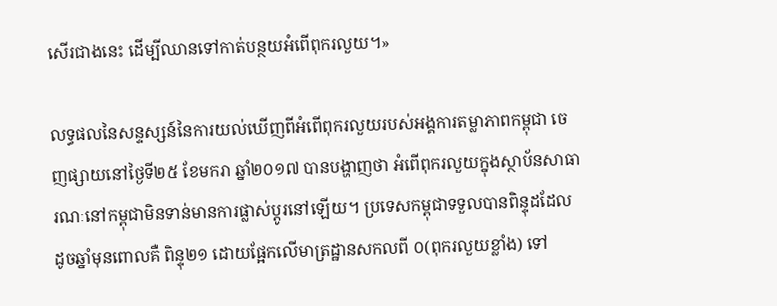សើរជាងនេះ ដើម្បីឈានទៅកាត់បន្ថយអំពើពុករលួយ។»

លទ្ធផលនៃសន្ទស្សន៍នៃការយល់ឃើញពីអំពើពុករលួយរបស់អង្គការតម្លាភាពកម្ពុជា ចេញផ្សាយនៅថ្ងៃទី២៥ ខែមករា ឆ្នាំ២០១៧ បានបង្ហាញថា អំពើពុករលួយក្នុងស្ថាប័នសាធារណៈនៅកម្ពុជាមិនទាន់មានការផ្លាស់ប្តូរនៅឡើយ។ ប្រទេសកម្ពុជាទទួលបានពិន្ទុដដែល ដូចឆ្នាំមុនពោលគឺ ពិន្ទុ២១ ដោយផ្អែកលើមាត្រដ្ឋានសកលពី ០(ពុករលួយខ្លាំង) ទៅ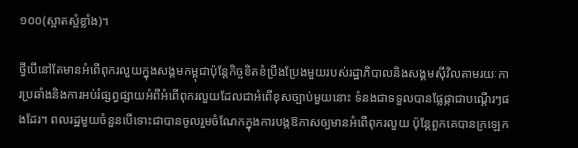១០០(ស្អាតស្អំខ្លាំង)។

ថ្វីបើនៅតែមានអំពើពុករលួយក្នុងសង្គមកម្ពុជាប៉ុន្តែកិច្ចខិតខំប្រឹងប្រែងមួយរបស់រដ្ឋាភិបាលនិងសង្គមស៊ីវិលតាមរយៈការប្រឆាំងនិងការអប់រំផ្សព្វផ្សាយអំពីអំពើពុករលួយដែលជាអំពើខុសច្បាប់មួយនោះ ទំនងជាទទួលបានផ្លែផ្កាជាបណ្តើរៗផងដែរ។ ពលរដ្ឋមួយចំនួនបើទោះជាបានចូលរួមចំណែកក្នុងការបង្កឱកាសឲ្យមានអំពើពុករលួយ ប៉ុន្តែពួកគេបានក្រឡេក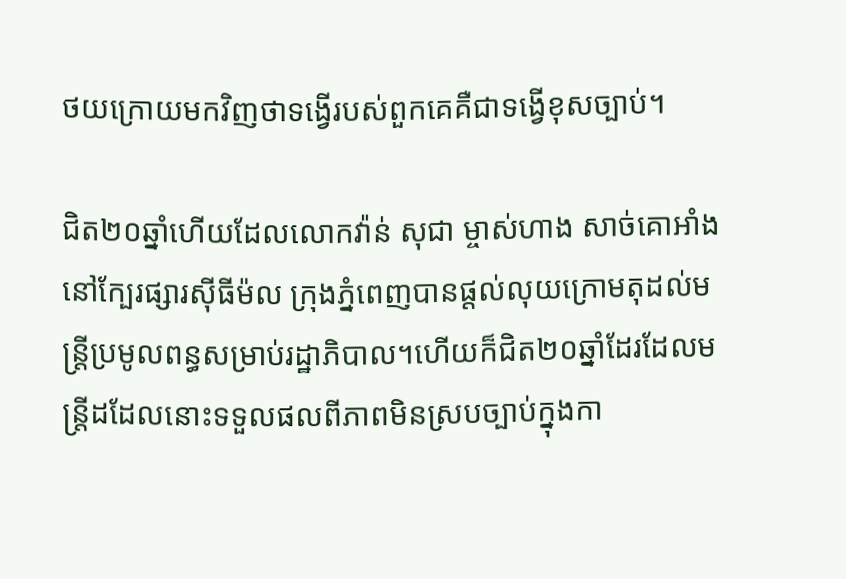ថយក្រោយមកវិញថាទង្វើរបស់ពួកគេគឺជាទង្វើខុសច្បាប់។

ជិត២០ឆ្នាំហើយដែលលោកវ៉ាន់ សុជា ម្ចាស់ហាង សាច់គោអាំង នៅក្បែរផ្សារស៊ីធីម៉ល ក្រុងភ្នំពេញបានផ្តល់លុយក្រោមតុដល់មន្ត្រីប្រមូលពន្ធសម្រាប់រដ្ឋាភិបាល។ហើយក៏ជិត២០ឆ្នាំដែរដែលមន្ត្រីដដែលនោះទទួលផលពីភាពមិនស្របច្បាប់ក្នុងកា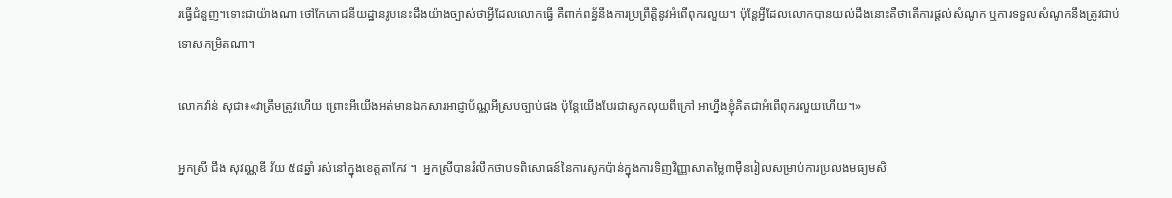រធ្វើជំនួញ។ទោះជាយ៉ាងណា ថៅកែភោជនីយដ្ឋានរូបនេះដឹងយ៉ាងច្បាស់ថាអ្វីដែលលោកធ្វើ គឺពាក់ពន្ធ័នឹងការប្រព្រឹត្តិនូវអំពើពុករលួយ។ ប៉ុន្តែអ្វីដែលលោកបានយល់ដឹងនោះគឺថាតើការផ្តល់សំណូក ឬការទទួលសំណូកនឹងត្រូវជាប់ទោសកម្រិតណា។

លោកវ៉ាន់ សុជា៖«វាត្រឹមត្រូវហើយ ព្រោះអីយើងអត់មានឯកសារអាជ្ញាប័ណ្ណអីស្របច្បាប់ផង ប៉ុន្តែយើងបែរជាសូកលុយពីក្រៅ អាហ្នឹងខ្ញុំគិតជាអំពើពុករលួយហើយ។»

អ្នកស្រី ជឹង សុវណ្ណឌី វ័យ ៥៨ឆ្នាំ រស់នៅក្នុងខេត្តតាកែវ ។  អ្នកស្រីបានរំលឹកថាបទពិសោធន៍នៃការសូកប៉ាន់ក្នុងការទិញវិញ្ញាសាតម្លៃ៣ម៉ឺនរៀលសម្រាប់ការប្រលងមធ្យមសិ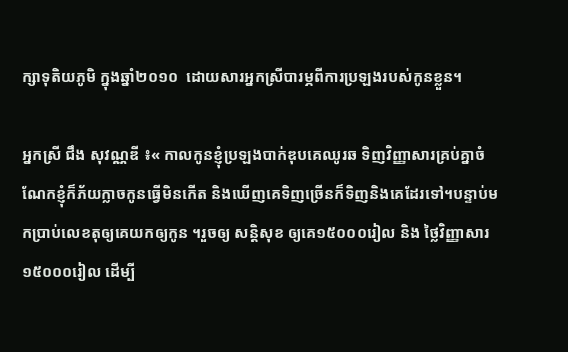ក្សាទុតិយភូមិ ក្នុងឆ្នាំ២០១០  ដោយសារអ្នកស្រីបារម្ភពីការប្រឡងរបស់កូនខ្លួន។

អ្នកស្រី ជឹង សុវណ្ណឌី ៖« កាលកូនខ្ញុំប្រឡងបាក់ឌុបគេឈូរឆ ទិញវិញ្ញាសារគ្រប់គ្នាចំណែកខ្ញុំក៏ភ័យក្លាចកូនធ្វើមិនកើត និងឃើញគេទិញច្រើនក៏ទិញនិងគេដែរទៅ។បន្ទាប់មកប្រាប់លេខតុឲ្យគេយកឲ្យកូន ។រួចឲ្យ សន្តិសុខ ឲ្យគេ១៥០០០រៀល និង ថ្លៃវិញ្ញាសារ ១៥០០០រៀល ដើម្បី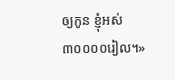ឲ្យកូន ខ្ញុំអស់ ៣០០០០រៀល។»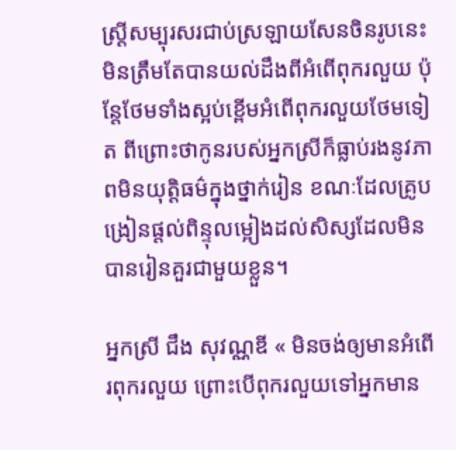ស្រ្តីសម្បុរសរជាប់ស្រឡាយសែនចិនរូបនេះ មិនត្រឹមតែបានយល់ដឹងពីអំពើពុករលួយ ប៉ុន្តែថែមទាំងស្អប់ខ្ពើមអំពើពុករលួយថែមទៀត ពីព្រោះថាកូនរបស់អ្នកស្រីក៏ធ្លាប់រងនូវភាពមិនយុត្តិធម៌ក្នុងថ្នាក់រៀន ខណៈដែលគ្រូបង្រៀនផ្តល់ពិន្ទុលម្អៀងដល់សិស្សដែលមិនបានរៀនគួរជាមួយខ្លួន។

អ្នកស្រី ជឹង សុវណ្ណឌី « មិនចង់ឲ្យមានអំពើរពុករលួយ ព្រោះបើពុករលួយទៅអ្នកមាន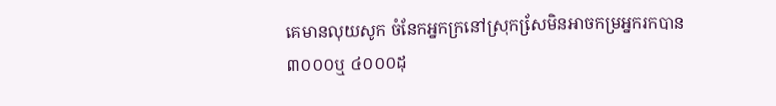គេមានលុយសូក ចំនែកអ្នកក្រនៅស្រុកសែ្រមិនអាចកម្រអ្នករកបាន ៣០០០ឬ ៤០០០ដុ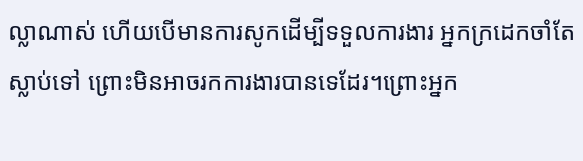ល្លាណាស់ ហើយបើមានការសូកដើម្បីទទួលការងារ អ្នកក្រដេកចាំតែស្លាប់ទៅ ព្រោះមិនអាចរកការងារបានទេដែរ។ព្រោះអ្នក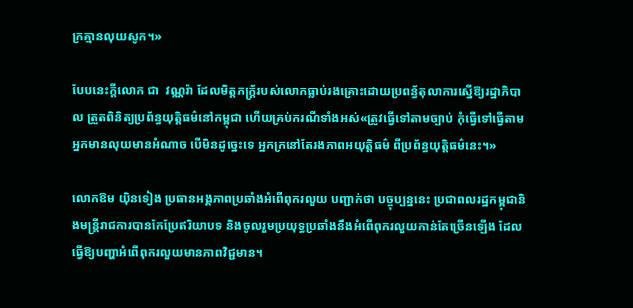ក្រគ្មានលុយសូក។»

បែបនេះក្តីលោក ជា  វណ្ណរ៉ា ដែលមិត្តភក្ត្រ័របស់លោកធ្លាប់រងគ្រោះដោយប្រពន្ធ័តុលាការស្នើឱ្យរដ្ឋាភិបាល ត្រួតពិនិត្យប្រព័ន្ធយុត្តិធម៌នៅកម្ពុជា ហើយគ្រប់ករណីទាំងអស់«ត្រូវធ្វើទៅតាមច្បាប់ កុំធ្វើទៅធ្វើតាមអ្នកមានលុយមានអំណាច បើមិនដូច្នេះទេ អ្នកក្រនៅតែរងភាពអយុត្តិធម៌ ពីប្រព័ន្ធយុត្តិធម៌នេះ។»

លោកឱម យ៉ិនទៀង ប្រធានអង្គភាពប្រឆាំងអំពើពុករលួយ បញ្ជាក់ថា បច្ចុប្បន្ននេះ ប្រជាពលរដ្ឋកម្ពុជានិងមន្រ្តីរាជការបានកែប្រែឥរិយាបទ និងចូលរួមប្រយុទ្ធប្រឆាំងនឹងអំពើពុករលួយកាន់តែច្រើនឡើង ដែលធ្វើឱ្យបញ្ហាអំពើពុករលួយមានភាពវិជ្ជមាន។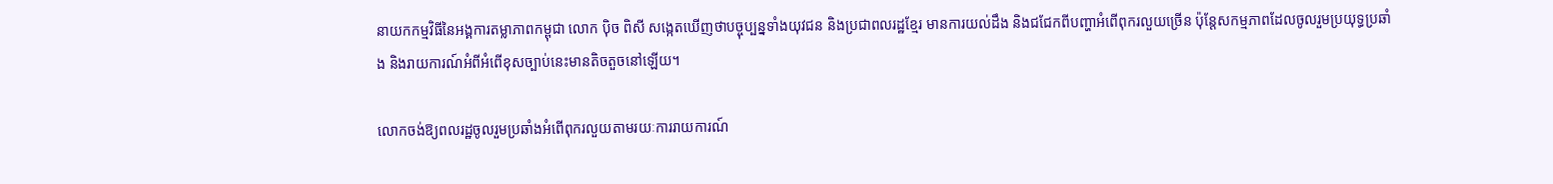នាយកកម្មវិធីនៃអង្គការតម្លាភាពកម្ពុជា លោក ប៉ិច ពិសី សង្កេតឃើញថាបច្ចុប្បន្នទាំងយុវជន និងប្រជាពលរដ្ឋខ្មែរ មានការយល់ដឹង និងជជែកពីបញ្ហាអំពើពុករលួយច្រើន ប៉ុន្តែសកម្មភាពដែលចូលរួមប្រយុទ្ធប្រឆាំង និងរាយការណ៍អំពីអំពើខុសច្បាប់នេះមានតិចតួចនៅឡើយ។

លោកចង់ឱ្យពលរដ្ឋចូលរួមប្រឆាំងអំពើពុករលួយតាមរយៈការរាយការណ៍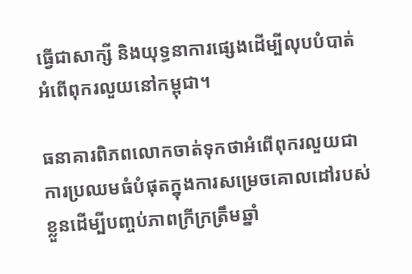ធ្វើជាសាក្សី និងយុទ្ធនាការផ្សេងដើម្បីលុបបំបាត់អំពើពុករលួយនៅកម្ពុជា។

ធនាគារពិភពលោកចាត់ទុកថាអំពើពុករលួយជាការប្រឈមធំបំផុតក្នុងការសម្រេចគោលដៅរបស់ខ្លួនដើម្បីបញ្ចប់ភាពក្រីក្រត្រឹមឆ្នាំ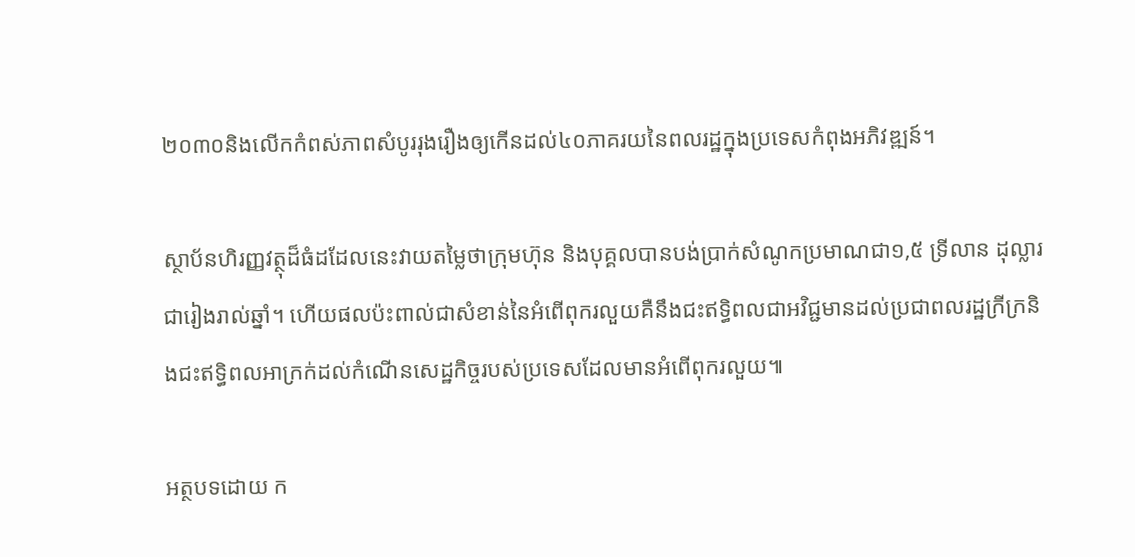២០៣០និងលើកកំពស់ភាពសំបូររុងរឿងឲ្យកើនដល់៤០ភាគរយនៃពលរដ្ឋក្នុងប្រទេសកំពុងអភិវឌ្ឍន៍។

ស្ថាប័នហិរញ្ញវត្ថុដ៏ធំដដែលនេះវាយតម្លៃថាក្រុមហ៊ុន និងបុគ្គលបានបង់ប្រាក់សំណូកប្រមាណជា១,៥ ទ្រីលាន ដុល្លារជារៀងរាល់ឆ្នាំ។ ហើយផលប៉ះពាល់ជាសំខាន់នៃអំពើពុករលួយគឺនឹងជះឥទ្ធិពលជាអវិជ្ជមានដល់ប្រជាពលរដ្ឋក្រីក្រនិងជះឥទ្ធិពលអាក្រក់ដល់កំណើនសេដ្ឋកិច្ចរបស់ប្រទេសដែលមានអំពើពុករលួយ៕

អត្ថបទដោយ ក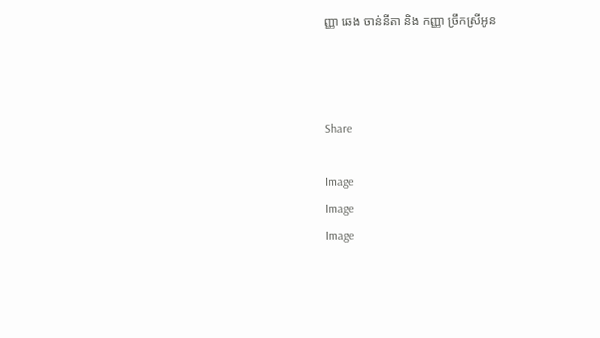ញ្ញា ឆេង ចាន់នីតា និង កញ្ញា ច្រឹកស្រីអូន



Share

Image
Image
Image